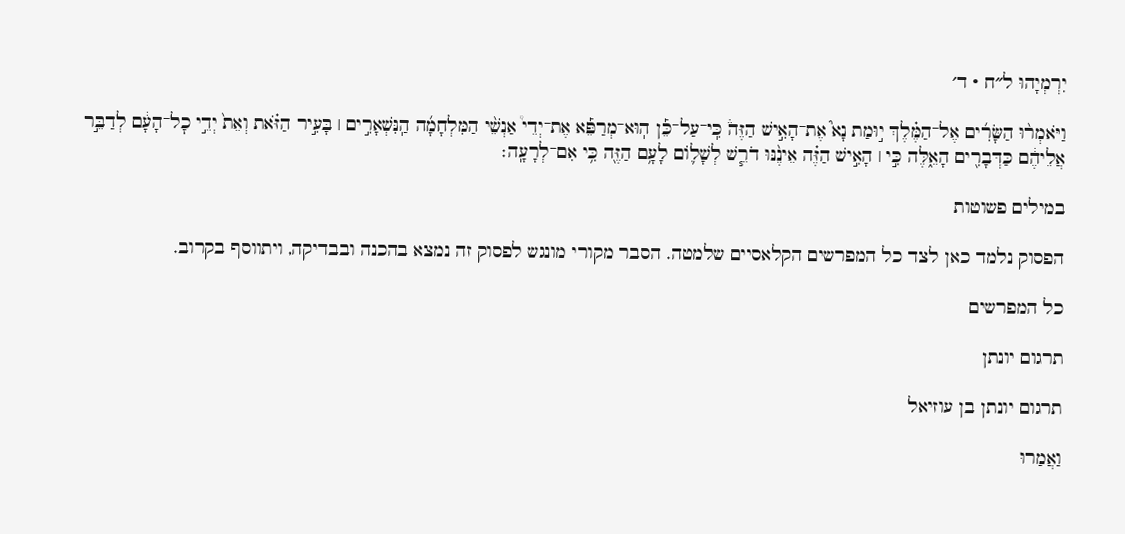יִרְמְיָהוּ ל״ח · ד׳

וַיֹּאמְר֨וּ הַשָּׂרִ֜ים אֶל־הַמֶּ֗לֶךְ י֣וּמַת נָא֮ אֶת־הָאִ֣ישׁ הַזֶּה֒ כִּֽי־עַל־כֵּ֡ן הֽוּא־מְרַפֵּ֡א אֶת־יְדֵי֩ אַנְשֵׁ֨י הַמִּלְחָמָ֜ה הַֽנִּשְׁאָרִ֣ים ׀ בָּעִ֣יר הַזֹּ֗את וְאֵת֙ יְדֵ֣י כׇל־הָעָ֔ם לְדַבֵּ֣ר אֲלֵיהֶ֔ם כַּדְּבָרִ֖ים הָאֵ֑לֶּה כִּ֣י ׀ הָאִ֣ישׁ הַזֶּ֗ה אֵינֶ֨נּוּ דֹרֵ֧שׁ לְשָׁל֛וֹם לָעָ֥ם הַזֶּ֖ה כִּ֥י אִם־לְרָעָֽה׃

במילים פשוטות

הפסוק נלמד כאן לצד כל המפרשים הקלאסיים שלמטה. הסבר מקורי מונגש לפסוק זה נמצא בהכנה ובבדיקה, ויתווסף בקרוב.

כל המפרשים

תרגום יונתן

תרגום יונתן בן עוזיאל

וַאֲמַרוּ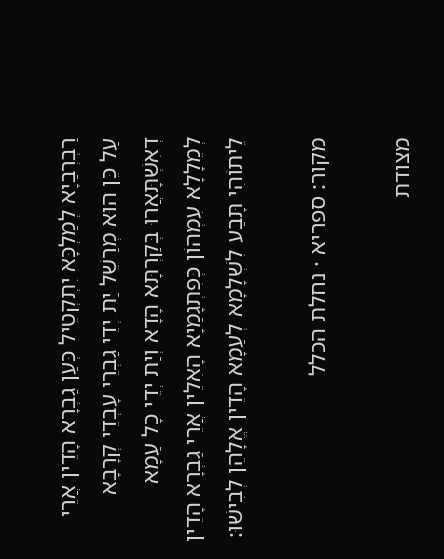רַבְרְבַיָא לְמַלְכָּא יִתְקְטֵיל כְּעַן גַבְרָא הָדֵין אֲרֵי עַל כֵּן הוּא מְרַשֵׁל יַת יְדֵי גַבְרֵי עָבְדֵי קְרָבָא דְאִשְׁתָּאֲרוּ בְּקַרְתָּא הָדָא וְיַת יְדֵי כָל עַמָא לְמֵלָלָא עִמְהוֹן כְּפִתְגָמַיָא הָאִלֵין אֲרֵי גַבְרָא הָדֵין לֵיתוֹהִי תָּבַע לִשְׁלָמָא לְעַמָא הָדֵין אֱלָהֵן לְבִישׁוּ:

מקור: ספריא · נחלת הכלל

מצודת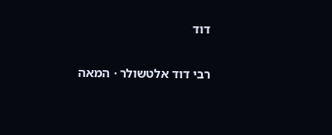דוד

רבי דוד אלטשולר · המאה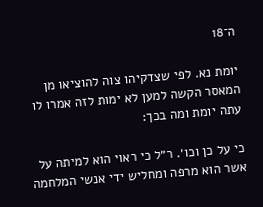ה־18

יומת נא. לפי שצדקיהו צוה להוציאו מן המאסר הקשה למען לא ימות לזה אמרו לו עתה יומת ומה בכך:

כי על כן וכו׳. ר״ל כי ראוי הוא למיתה על אשר הוא מרפה ומחליש ידי אנשי המלחמה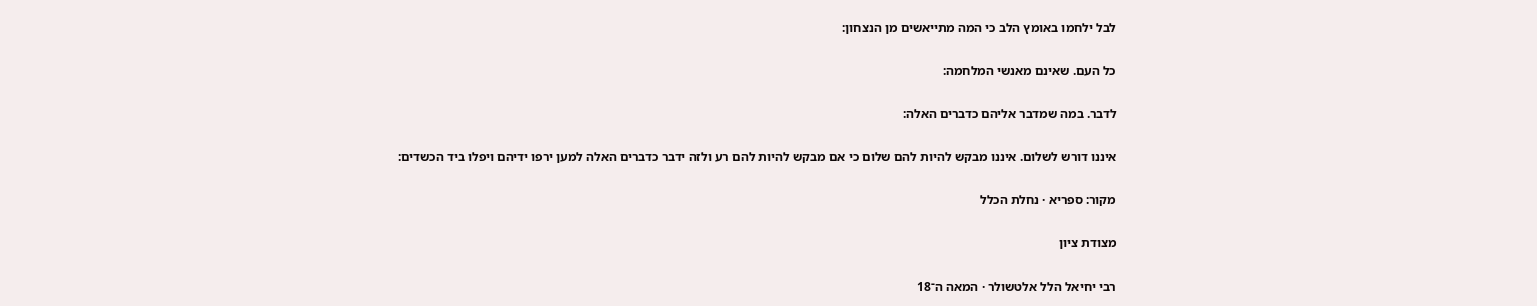לבל ילחמו באומץ הלב כי המה מתייאשים מן הנצחון:

כל העם. שאינם מאנשי המלחמה:

לדבר. במה שמדבר אליהם כדברים האלה:

איננו דורש לשלום. איננו מבקש להיות להם שלום כי אם מבקש להיות להם רע ולזה ידבר כדברים האלה למען ירפו ידיהם ויפלו ביד הכשדים:

מקור: ספריא · נחלת הכלל

מצודת ציון

רבי יחיאל הלל אלטשולר · המאה ה־18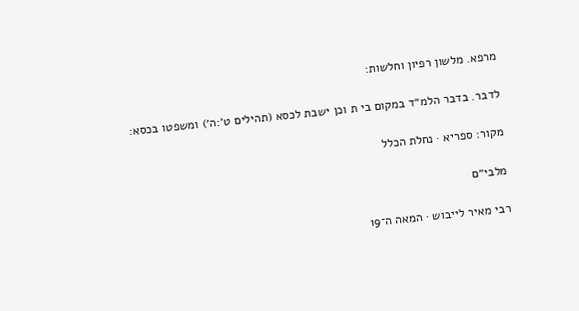מרפא. מלשון רפיון וחלשות:

לדבר. בדבר הלמ״ד במקום בי ת וכן ישבת לכסא (תהילים ט׳:ה׳) ומשפטו בכסא:

מקור: ספריא · נחלת הכלל

מלבי״ם

רבי מאיר לייבוש · המאה ה־19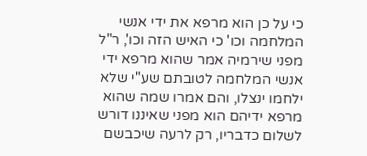כי על כן הוא מרפא את ידי אנשי המלחמה וכו' כי האיש הזה וכו', ר"ל מפני שירמיה אמר שהוא מרפא ידי אנשי המלחמה לטובתם שע"י שלא ילחמו ינצלו, והם אמרו שמה שהוא מרפא ידיהם הוא מפני שאיננו דורש לשלום כדבריו, רק לרעה שיכבשם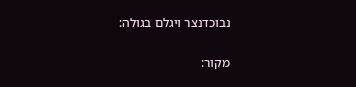נבוכדנצר ויגלם בגולה:

מקור: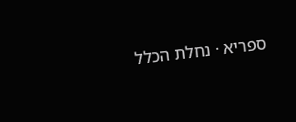ספריא · נחלת הכלל